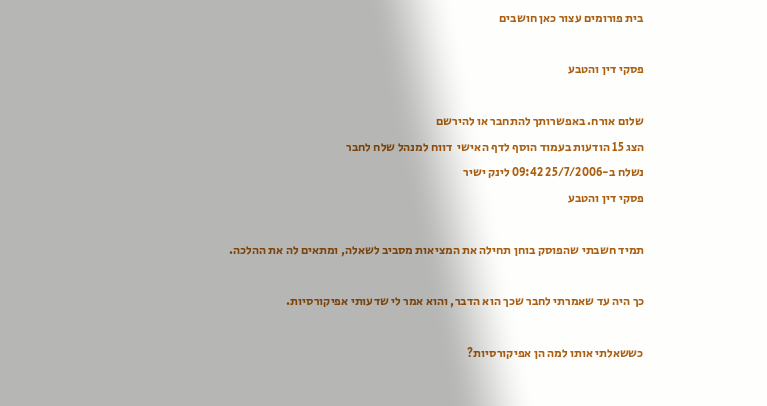בית פורומים עצור כאן חושבים

פסקי דין והטבע

שלום אורח. באפשרותך להתחבר או להירשם
הצג 15 הודעות בעמוד הוסף לדף האישי  דווח למנהל שלח לחבר
נשלח ב-25/7/2006 09:42 לינק ישיר
פסקי דין והטבע

תמיד חשבתי שהפוסק בוחן תחילה את המציאות מסביב לשאלה, ומתאים לה את ההלכה.

כך היה עד שאמרתי לחבר שכך הוא הדבר, והוא אמר לי שדעותי אפיקורסיות.

כששאלתי אותו למה הן אפיקורסיות?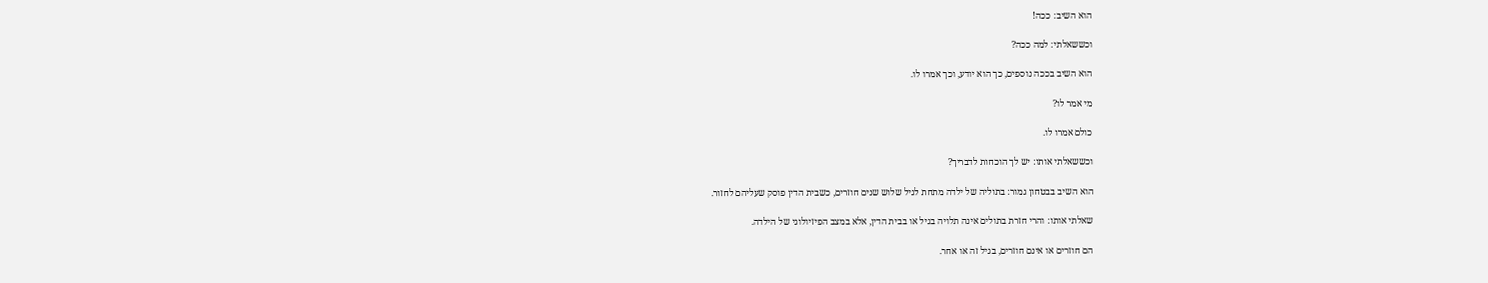הוא השיב: ככה!

וכששאלתי: למה ככה?

הוא השיב בככה נוספים, כך הוא יודע, וכך אמרו לו.

מי אמר לו?

כולם אמרו לו.

וכששאלתי אותו: יש לך הוכחות לדבריך?

הוא השיב בבטחון גמור: בתוליה של ילדה מתחת לגיל שלוש שנים חוזרים, כשבית הדין פוסק שעליהם לחזור.

שאלתי אותו: והרי חזרת בתולים אינה תלויה בגיל או בבית הדין, אלא במצב הפיזיולוגי של הילדה.

הם חוזרים או אינם חוזרים, בגיל זה או אחר.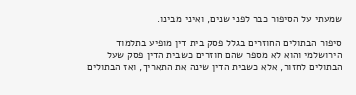שמעתי על הסיפור כבר לפני שנים, ואיני מבינו.

סיפור הבתולים החוזרים בגלל פסק בית דין מופיע בתלמוד הירושלמי והוא לא מספר שהם חוזרים כשבית הדין פסק שעל הבתולים לחזור, אלא כשבית הדין שינה את התאריך, ואז הבתולים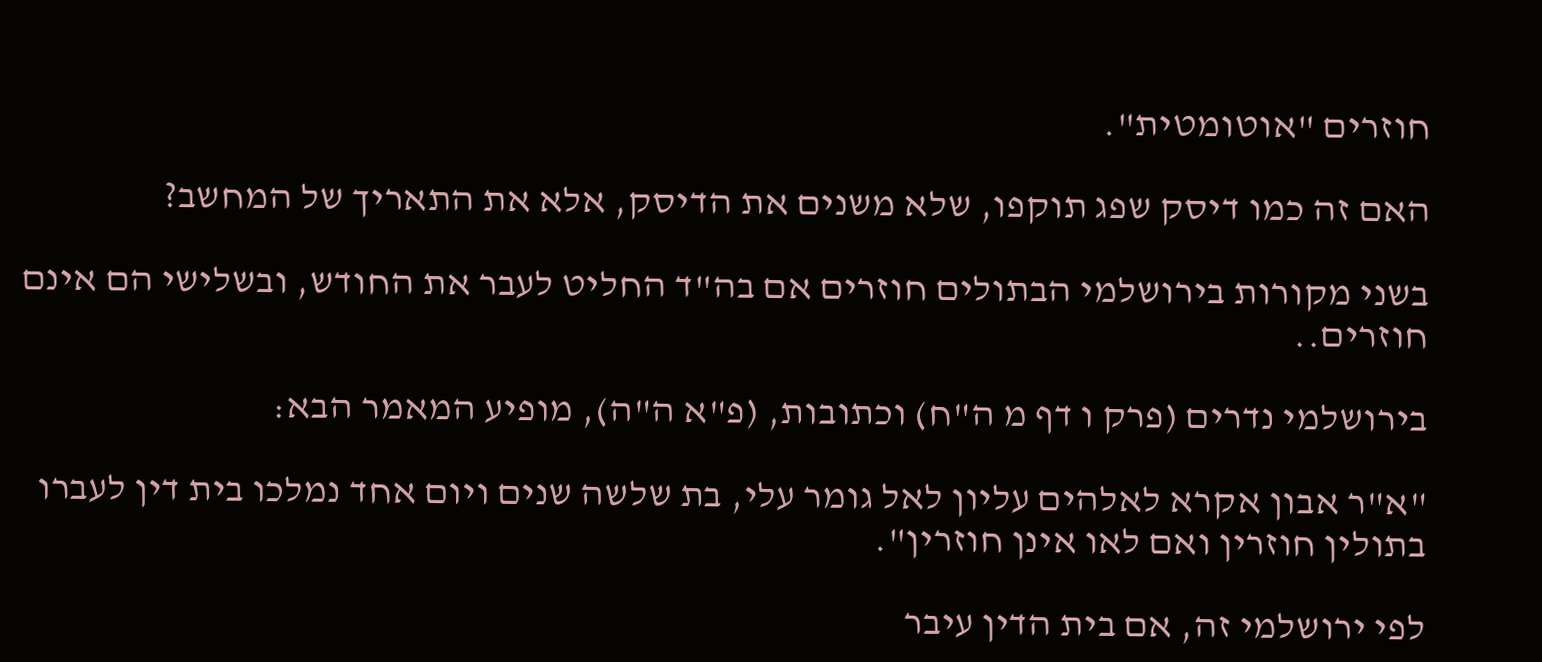חוזרים "אוטומטית".

האם זה כמו דיסק שפג תוקפו, שלא משנים את הדיסק, אלא את התאריך של המחשב?

בשני מקורות בירושלמי הבתולים חוזרים אם בה"ד החליט לעבר את החודש, ובשלישי הם אינם חוזרים..

בירושלמי נדרים (פרק ו דף מ ה"ח) וכתובות, (פ"א ה"ה), מופיע המאמר הבא:

"א"ר אבון אקרא לאלהים עליון לאל גומר עלי, בת שלשה שנים ויום אחד נמלכו בית דין לעברו בתולין חוזרין ואם לאו אינן חוזרין".

לפי ירושלמי זה, אם בית הדין עיבר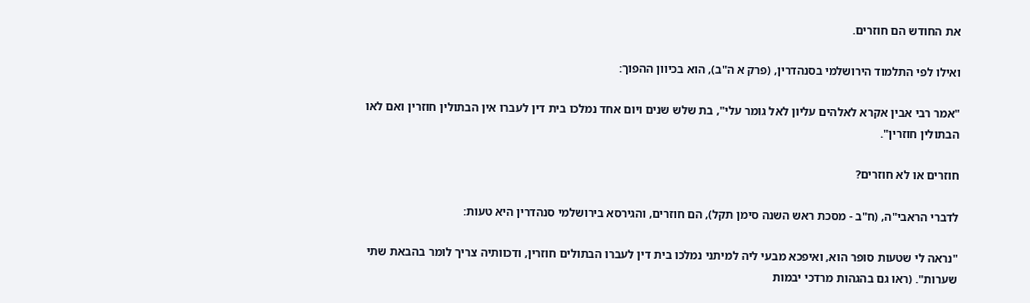את החודש הם חוזרים.

ואילו לפי התלמוד הירושלמי בסנהדרין, (פרק א ה"ב), הוא בכיוון ההפוך:

"אמר רבי אבין אקרא לאלהים עליון לאל גומר עלי", בת שלש שנים ויום אחד נמלכו בית דין לעברו אין הבתולין חוזרין ואם לאו הבתולין חוזרין".

חוזרים או לא חוזרים?

לדברי הראבי"ה, (ח"ב - מסכת ראש השנה סימן תקל), הם חוזרים, והגירסא בירושלמי סנהדרין היא טעות:

"נראה לי שטעות סופר הוא, ואיפכא מבעי ליה למיתני נמלכו בית דין לעברו הבתולים חוזרין, ודכוותיה צריך לומר בהבאת שתי שערות". (ראו גם בהגהות מרדכי יבמות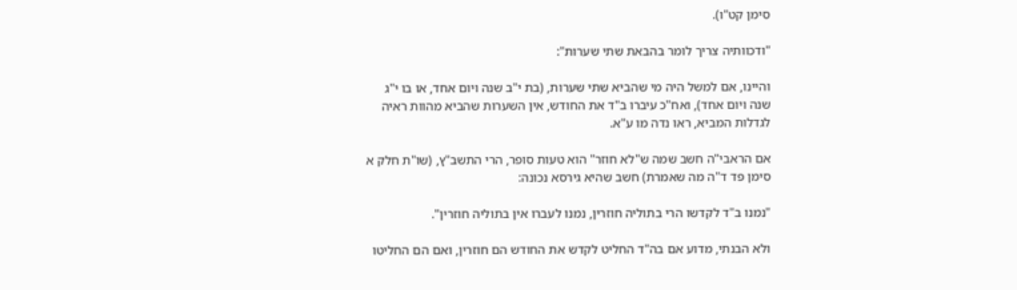סימן קט"ו).

"ודכוותיה צריך לומר בהבאת שתי שערות":

והיינו, אם למשל היה מי שהביא שתי שערות, (בת י"ב שנה ויום אחד, או בו י"ג שנה ויום אחד), ואח"כ עיברו ב"ד את החודש, אין השערות שהביא מהוות ראיה לגדלות המביא, ראו נדה מו ע"א.

אם הראבי"ה חשב שמה ש"לא חוזר" הוא טעות סופר, הרי התשב"ץ, (שו"ת חלק א סימן פד ד"ה מה שאמרת) חשב שהיא גירסא נכונה:

"נמנו ב"ד לקדשו הרי בתוליה חוזרין, נמנו לעברו אין בתוליה חוזרין".

ולא הבנתי, מדוע אם בה"ד החליט לקדש את החודש הם חוזרין, ואם הם החליטו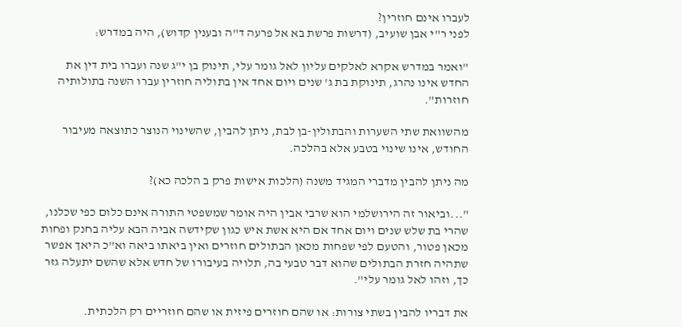לעברו אינם חוזרין?
לפני ר"י אבן שועיב, (דרשות פרשת בא אל פרעה ד"ה ובענין קדוש), היה במדרש:

"ואמר במדרש אקרא לאלקים עליון לאל גומר עלי, תינוק בן י"ג שנה ועברו בית דין את החדש אינו נהרג, תינוקת בת ג' שנים ויום אחד אין בתוליה חוזרין עברו השנה בתולותיה חוזרות".

מהשוואת שתי השערות והבתולין-בן לבת, ניתן להבין, שהשינוי הנוצר כתוצאה מעיבור החודש, אינו שינוי בטבע אלא בהלכה.

מה ניתן להבין מדברי המגיד משנה (הלכות אישות פרק ב הלכה כא)?

"...וביאור זה הירושלמי הוא שרבי אבין היה אומר שמשפטי התורה אינם כלום כפי שכלנו, שהרי בת שלש שנים ויום אחד אם היא אשת איש כגון שקידשה אביה הבא עליה בחנק ופחות מכאן פטור, והטעם לפי שפחות מכאן הבתולים חוזרים ואין ביאתו ביאה וא"כ היאך אפשר שתהיה חזרת הבתולים שהוא דבר טבעי בה, תלויה בעיבורו של חדש אלא שהשם יתעלה גזר כך, וזהו לאל גומר עלי".

את דבריו להבין בשתי צורות: או שהם חוזרים פיזית או שהם חוזריים רק הלכתית.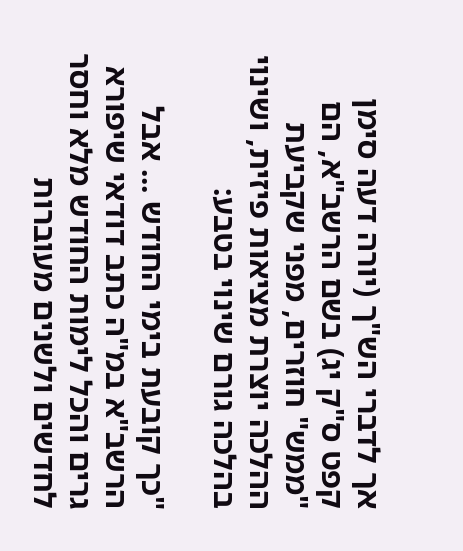אך לדברי הש"ך (יורה דעה סימן קפט ס"ק יג) בשם הרשב"א, הם "ממש" חוזרים, מפני שקביעת ההלכה יוצרת מציאות פיזית, ושינוי בהלכה גורם שינוי בטבע:

"כך קובעת בימי החודש ... אבל הרשב"א במ"ה כתב דודאי שיפורא גרים והכל לימות החודש מלא וחסר לחדשים ולשנים מעוברות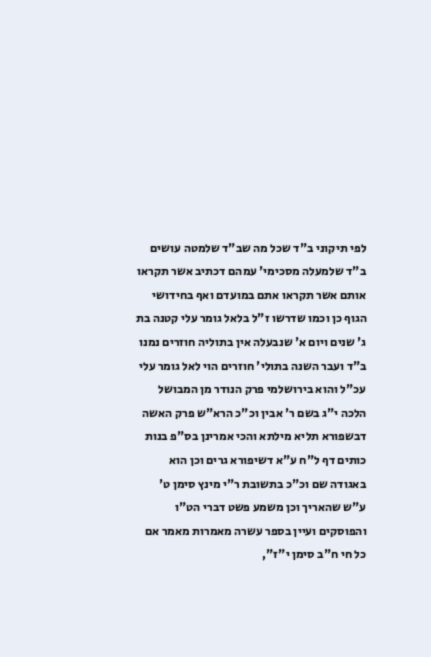לפי תיקוני ב"ד שכל מה שב"ד שלמטה עושים ב"ד שלמעלה מסכימי' עמהם דכתיב אשר תקראו אותם אשר תקראו אתם במועדם ואף בחידושי הגוף כן וכמו שדרשו ז"ל בלאל גומר עלי קטנה בת ג' שנים ויום א' שנבעלה אין בתוליה חוזרים נמנו ב"ד ועבר השנה בתולי' חוזרים הוי לאל גומר עלי עכ"ל והוא בירושלמי פרק הנודר מן המבושל הלכה י"ג בשם ר' אבין וכ"כ הרא"ש פרק האשה דבשפורא תליא מילתא והכי אמרינן בס"פ בנות כותים דף ל"ח ע"א דשיפורא גרים וכן הוא באגודה שם וכ"כ בתשובת ר"י מינץ סימן ט' ע"ש שהאריך וכן משמע פשט דברי הט"ו והפוסקים ועיין בספר עשרה מאמרות מאמר אם כל חי ח"ב סימן י"ז",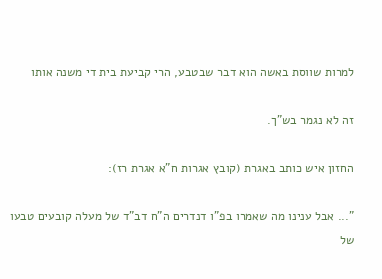למרות שווסת באשה הוא דבר שבטבע, הרי קביעת בית די משנה אותו

זה לא נגמר בש"ך.

החזון איש כותב באגרת (קובץ אגרות ח"א אגרת רז):

"... אבל ענינו מה שאמרו בפ"ו דנדרים ה"ח דב"ד של מעלה קובעים טבעו של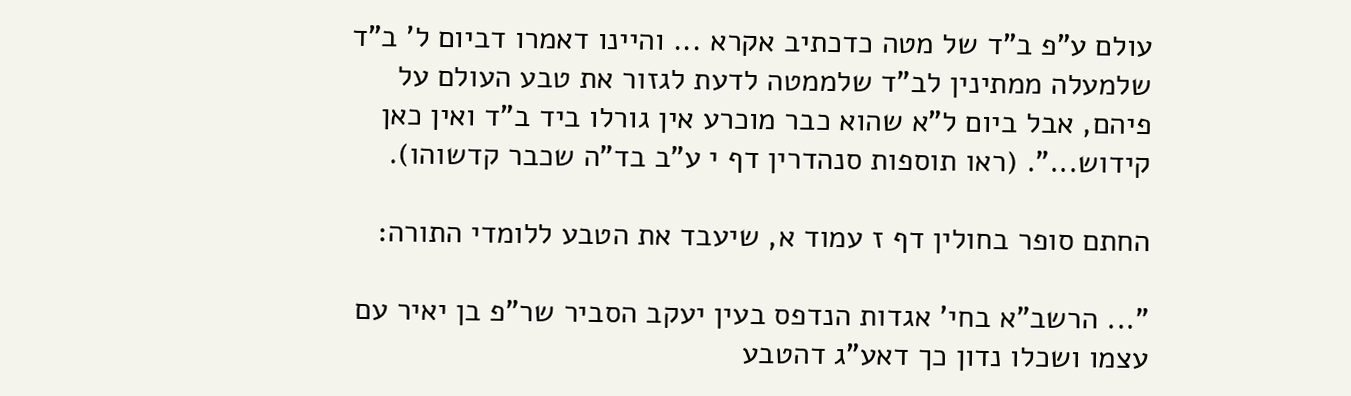עולם ע"פ ב"ד של מטה כדכתיב אקרא ... והיינו דאמרו דביום ל' ב"ד שלמעלה ממתינין לב"ד שלממטה לדעת לגזור את טבע העולם על פיהם, אבל ביום ל"א שהוא כבר מוכרע אין גורלו ביד ב"ד ואין כאן קידוש...". (ראו תוספות סנהדרין דף י ע"ב בד"ה שכבר קדשוהו).

החתם סופר בחולין דף ז עמוד א, שיעבד את הטבע ללומדי התורה:

"... הרשב"א בחי' אגדות הנדפס בעין יעקב הסביר שר"פ בן יאיר עם עצמו ושכלו נדון כך דאע"ג דהטבע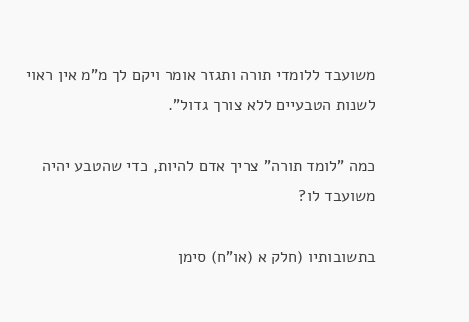משועבד ללומדי תורה ותגזר אומר ויקם לך מ"מ אין ראוי לשנות הטבעיים ללא צורך גדול".

כמה "לומד תורה" צריך אדם להיות, כדי שהטבע יהיה משועבד לו?

בתשובותיו (חלק א (או"ח) סימן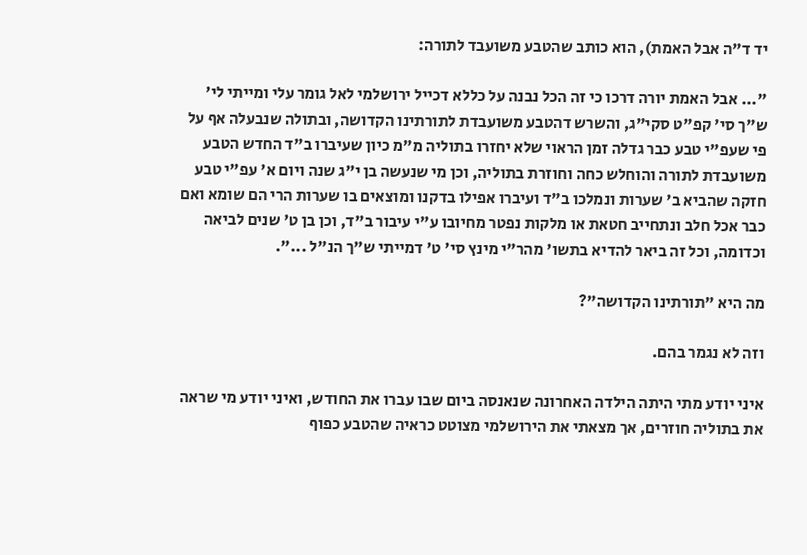יד ד"ה אבל האמת), הוא כותב שהטבע משועבד לתורה:

"... אבל האמת יורה דרכו כי זה הכל נבנה על כללא דכייל ירושלמי לאל גומר עלי ומייתי לי' ש"ך סי' קפ"ט סקי"ג, והשרש דהטבע משועבדת לתורתינו הקדושה, ובתולה שנבעלה אף על פי שעפ"י טבע כבר גדלה זמן הראוי שלא יחזרו בתוליה מ"מ כיון שעיברו ב"ד החדש הטבע משועבדת לתורה והוחלש כחה וחוזרת בתוליה, וכן מי שנעשה בן י"ג שנה ויום א' עפ"י טבע חזקה שהביא ב' שערות ונמלכו ב"ד ועיברו אפילו בדקנו ומוצאים בו שערות הרי הם שומא ואם כבר אכל חלב ונתחייב חטאת או מלקות נפטר מחיובו ע"י עיבור ב"ד, וכן בן ט' שנים לביאה וכדומה, וכל זה ביאר להדיא בתשו' מהר"י מינץ סי' ט' דמייתי ש"ך הנ"ל ...".

מה היא "תורתינו הקדושה"?

וזה לא נגמר בהם.

איני יודע מתי היתה הילדה האחרונה שנאנסה ביום שבו עברו את החודש, ואיני יודע מי שראה את בתוליה חוזרים, אך מצאתי את הירושלמי מצוטט כראיה שהטבע כפוף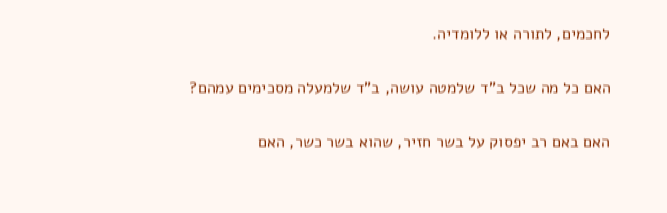לחכמים, לתורה או ללומדיה.

האם כל מה שכל ב"ד שלמטה עושה, ב"ד שלמעלה מסכימים עמהם?

האם באם רב יפסוק על בשר חזיר, שהוא בשר כשר, האם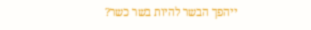ייהפך הבשר להיות בשר כשר?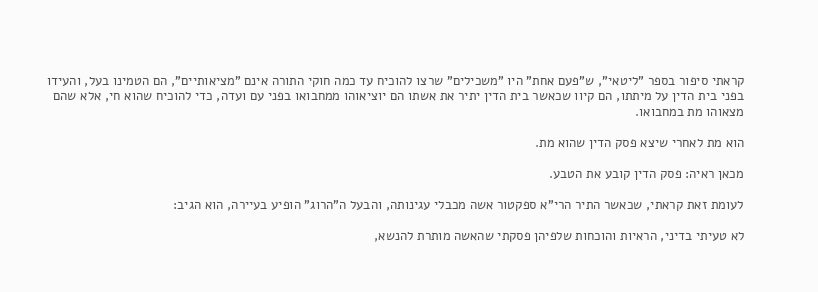קראתי סיפור בספר "ליטאי", ש"פעם אחת" היו "משכילים" שרצו להוכיח עד כמה חוקי התורה אינם "מציאותיים", הם הטמינו בעל, והעידו בפני בית הדין על מיתתו, הם קיוו שכאשר בית הדין יתיר את אשתו הם יוציאוהו ממחבואו בפני עם ועדה, כדי להוכיח שהוא חי, אלא שהם מצאוהו מת במחבואו.

הוא מת לאחרי שיצא פסק הדין שהוא מת.

מכאן ראיה: פסק הדין קובע את הטבע.

לעומת זאת קראתי, שכאשר התיר הרי"א ספקטור אשה מכבלי עגינותה, והבעל ה"הרוג" הופיע בעיירה, הוא הגיב:

לא טעיתי בדיני, הראיות והוכחות שלפיהן פסקתי שהאשה מותרת להנשא,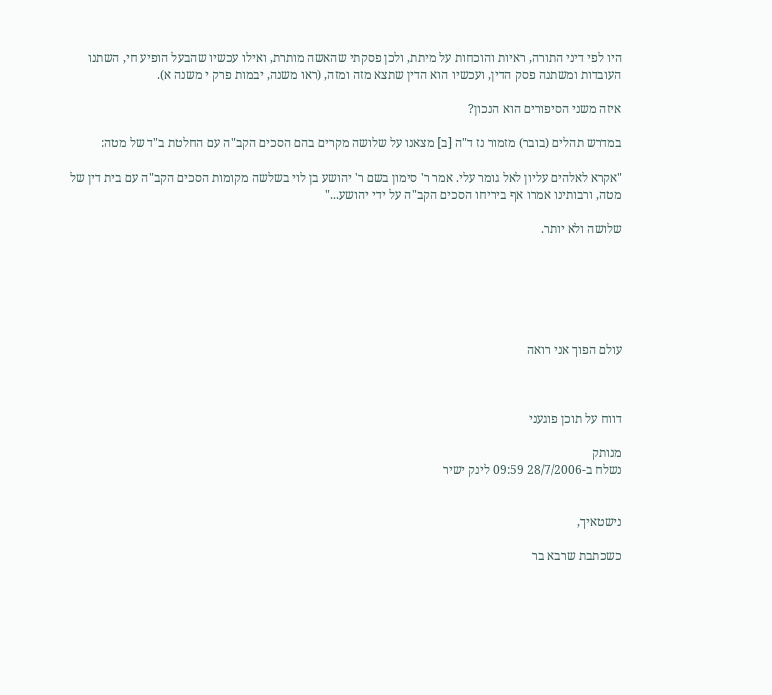היו לפי דיני התורה, ראיות והוכחות על מיתת, ולכן פסקתי שהאשה מותרת, ואילו עכשיו שהבעל הופיע חי, השתנו העובדות ומשתנה פסק הדין, ועכשיו הוא הדין שתצא מזה ומזה, (ראו משנה, יבמות פרק י משנה א).

איזה משני הסיפורים הוא הנכון?

במדרש תהלים (בובר) מזמור נז ד"ה [ב] מצאנו על שלושה מקרים בהם הסכים הקב"ה עם החלטת ב"ד של מטה:

"אקרא לאלהים עליון לאל גומר עלי. אמר ר' סימון בשם ר' יהושע בן לוי בשלשה מקומות הסכים הקב"ה עם בית דין של מטה, ורבותינו אמרו אף ביריחו הסכים הקב"ה על ידי יהושע..."

שלושה ולא יותר.






עולם הפוך אני רואה



דווח על תוכן פוגעני

מנותק
נשלח ב-28/7/2006 09:59 לינק ישיר


נישטאיך,

כשכתבת שרבא בר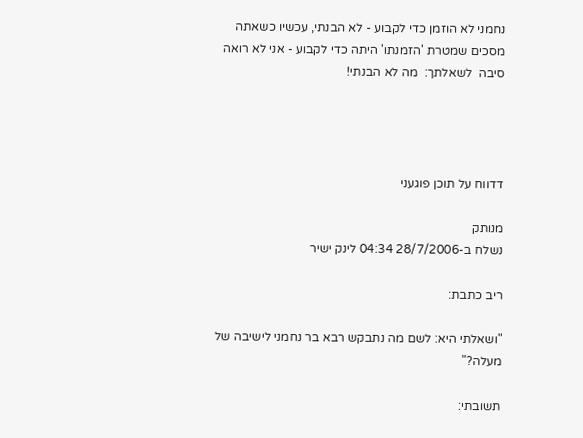נחמני לא הוזמן כדי לקבוע - לא הבנתי, עכשיו כשאתה מסכים שמטרת 'הזמנתו' היתה כדי לקבוע - אני לא רואה סיבה  לשאלתך:  מה לא הבנתי!




דדווח על תוכן פוגעני

מנותק
נשלח ב-28/7/2006 04:34 לינק ישיר

ריב כתבת:

"ושאלתי היא: לשם מה נתבקש רבא בר נחמני לישיבה של מעלה?"

תשובתי: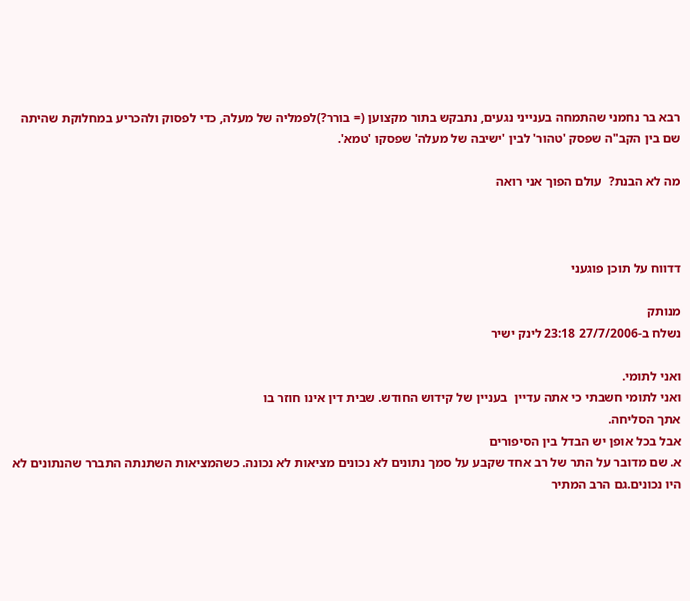רבא בר נחמני שהתמחה בענייני נגעים, נתבקש בתור מקצוען (= בורר?)לפמליה של מעלה, כדי לפסוק ולהכריע במחלוקת שהיתה שם בין הקב"ה שפסק 'טהור' לבין 'ישיבה של מעלה' שפסקו 'טמא'.

מה לא הבנת?  עולם הפוך אני רואה



דדווח על תוכן פוגעני

מנותק
נשלח ב-27/7/2006 23:18 לינק ישיר

ואני לתומי.
ואני לתומי חשבתי כי אתה עדיין  בעניין של קידוש החודש. שבית דין אינו חוזר בו
אתך הסליחה.
אבל בכל אופן יש הבדל בין הסיפורים
א. שם מדובר על התר של רב אחד שקבע על סמך נתונים לא נכונים מציאות לא נכונה. כשהמציאות השתנתה התברר שהנתונים לא היו נכונים.גם הרב המתיר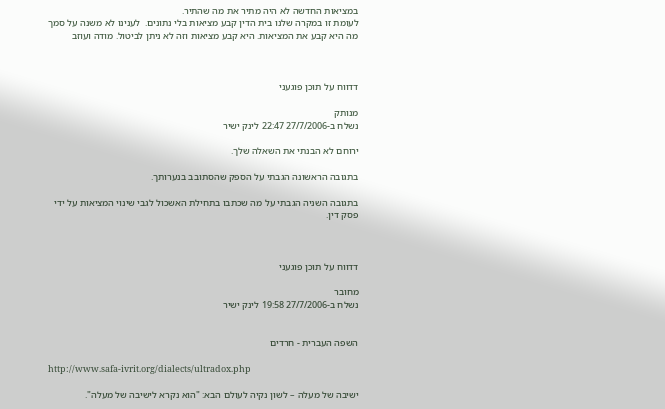במציאות החדשה לא היה מתיר את מה שהתיר.
לעומת זו במקרה שלנו בית הדין קבע מציאות בלי נתונים.  לענינו לא משנה על סמך מה היא קבע את המציאות. היא קבע מציאות וזה לא ניתן לביטול. מודה ועוזב



דדווח על תוכן פוגעני

מנותק
נשלח ב-27/7/2006 22:47 לינק ישיר

ירוחם לא הבנתי את השאלה שלך.

בתגובה הראשונה הגבתי על הספק שהסתובב בנערותך.

בתגובה השניה הגבתי על מה שכתבו בתחילת האשכול לגבי שינוי המציאות על ידי פסק דין.



דדווח על תוכן פוגעני

מחובר
נשלח ב-27/7/2006 19:58 לינק ישיר


השפה העברית - חרדים

http://www.safa-ivrit.org/dialects/ultradox.php

ישיבה של מעלה – לשון נקיה לעולם הבא: "הוא נקרא לישיבה של מעלה".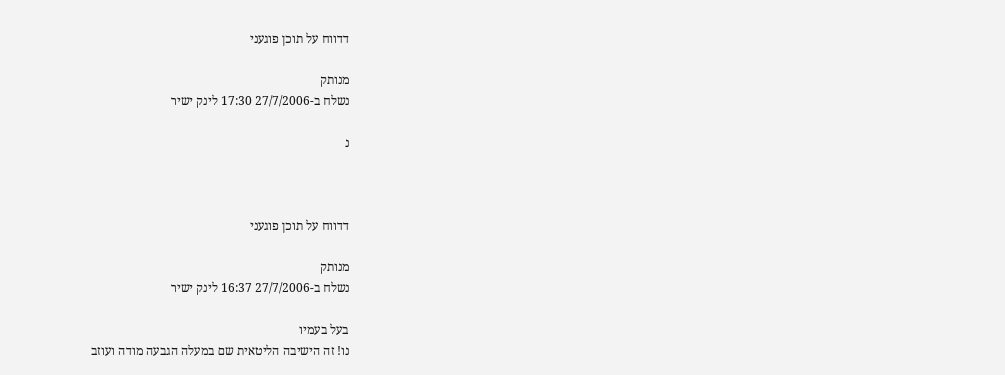דדווח על תוכן פוגעני

מנותק
נשלח ב-27/7/2006 17:30 לינק ישיר

נ



דדווח על תוכן פוגעני

מנותק
נשלח ב-27/7/2006 16:37 לינק ישיר

בעל בעמיו
נו! זה הישיבה הליטאית שם במעלה הגבעה מודה ועוזב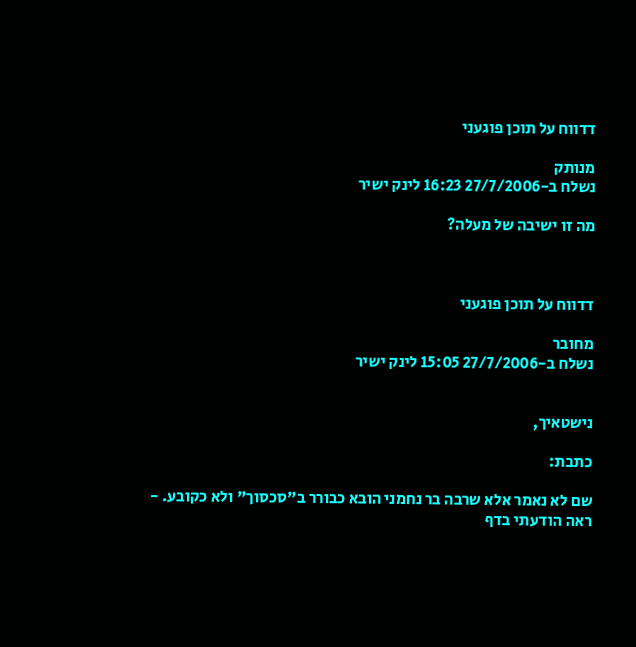דדווח על תוכן פוגעני

מנותק
נשלח ב-27/7/2006 16:23 לינק ישיר

מה זו ישיבה של מעלה?



דדווח על תוכן פוגעני

מחובר
נשלח ב-27/7/2006 15:05 לינק ישיר


נישטאיך,

כתבת:

שם לא נאמר אלא שרבה בר נחמני הובא כבורר ב"סכסוך" ולא כקובע. -
ראה הודעתי בדף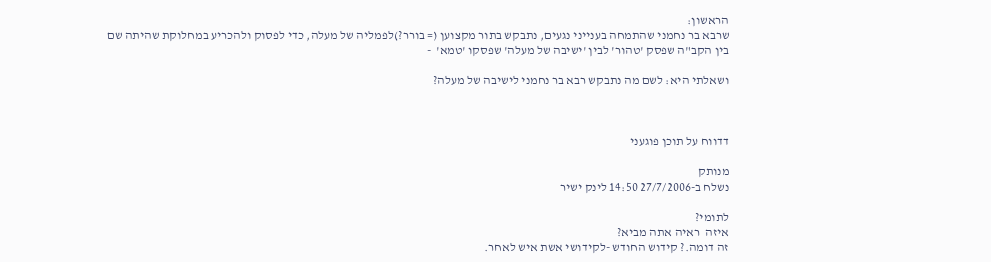הראשון:
שרבא בר נחמני שהתמחה בענייני נגעים, נתבקש בתור מקצוען (= בורר?)לפמליה של מעלה, כדי לפסוק ולהכריע במחלוקת שהיתה שם בין הקב"ה שפסק 'טהור' לבין 'ישיבה של מעלה' שפסקו 'טמא'  -

ושאלתי היא: לשם מה נתבקש רבא בר נחמני לישיבה של מעלה?



דדווח על תוכן פוגעני

מנותק
נשלח ב-27/7/2006 14:50 לינק ישיר

לתומי?
איזה  ראיה אתה מביא?
זה דומה.? קידוש החודש -לקידושי אשת איש לאחר.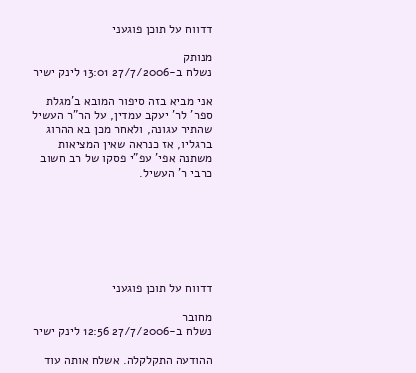דדווח על תוכן פוגעני

מנותק
נשלח ב-27/7/2006 13:01 לינק ישיר

אני מביא בזה סיפור המובא ב'מגלת ספר' לר' יעקב עמדין, על הר"ר העשיל שהתיר עגונה, ולאחר מכן בא ההרוג ברגליו, אז כנראה שאין המציאות משתנה אפי' עפ"י פסקו של רב חשוב כרבי ר' העשיל.







דדווח על תוכן פוגעני

מחובר
נשלח ב-27/7/2006 12:56 לינק ישיר

ההודעה התקלקלה. אשלח אותה עוד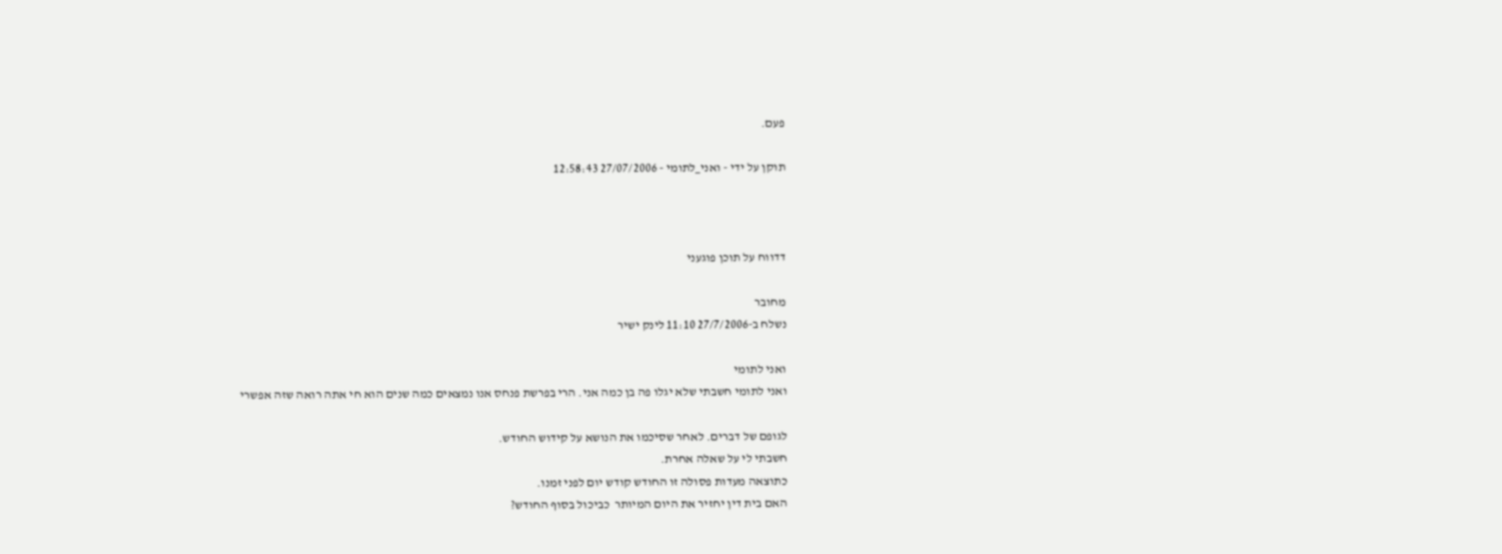פעם.

תוקן על ידי - ואני_לתומי - 27/07/2006 12:58:43



דדווח על תוכן פוגעני

מחובר
נשלח ב-27/7/2006 11:10 לינק ישיר

ואני לתומי
ואני לתומי חשבתי שלא יגלו פה בן כמה אני. הרי בפרשת פנחס אנו נמצאים כמה שנים הוא חי אתה רואה שזה אפשרי

לגופם של דברים. לאחר שסיכמו את הנושא על קידוש החודש.
חשבתי לי על שאלה אחרת.
כתוצאה מעדות פסולה זו החודש קודש יום לפני זמנו.
האם בית דין יחזיר את היום המיותר  כביכול בסוף החודש?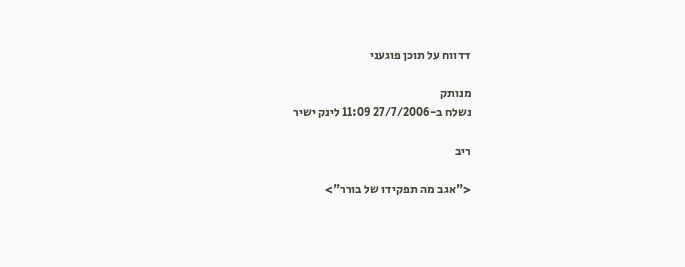דדווח על תוכן פוגעני

מנותק
נשלח ב-27/7/2006 11:09 לינק ישיר

ריב

<"אגב מה תפקידו של בורר">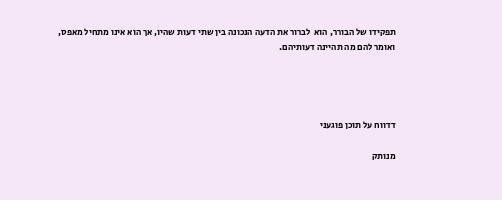תפקידו של הבורר, הוא  לברור את הדעה הנכונה בין שתי דעות שהיו, אך הוא אינו מתחיל מאפס, ואומר להם מה תהיינה דעותיהם.




דדווח על תוכן פוגעני

מנותק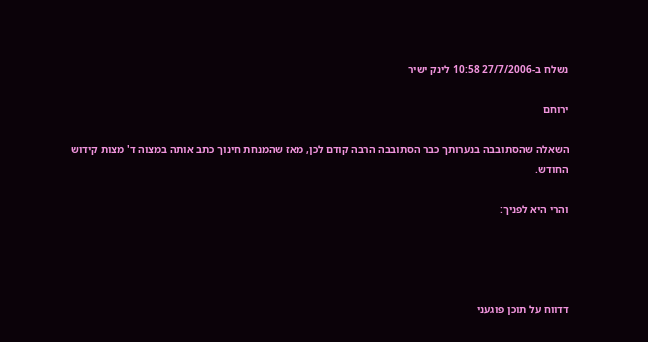נשלח ב-27/7/2006 10:58 לינק ישיר

ירוחם

השאלה שהסתובבה בנערותך כבר הסתובבה הרבה קודם לכן, מאז שהמנחת חינוך כתב אותה במצוה ד' מצות קידוש החודש.

והרי היא לפניך:




דדווח על תוכן פוגעני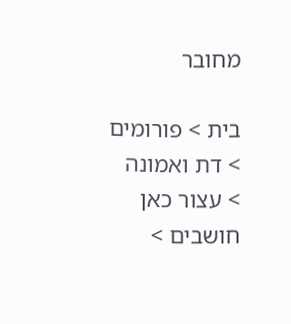מחובר

בית > פורומים > דת ואמונה > עצור כאן חושבים >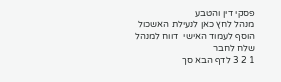פסקי דין והטבע
מנהל לחץ כאן לנעילת האשכול
הוסף לעמוד האישי  דווח למנהל שלח לחבר
1 2 3 לדף הבא סך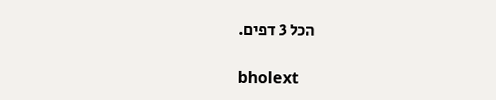הכל 3 דפים.

bholext